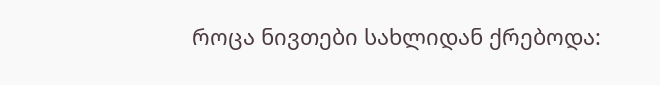როცა ნივთები სახლიდან ქრებოდა: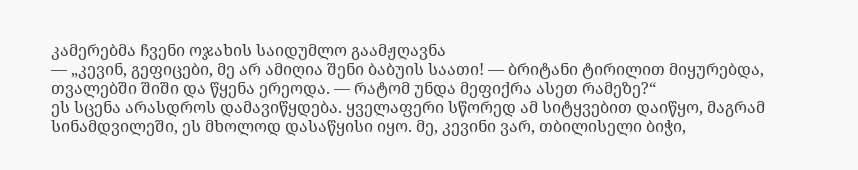კამერებმა ჩვენი ოჯახის საიდუმლო გაამჟღავნა
— „კევინ, გეფიცები, მე არ ამიღია შენი ბაბუის საათი! — ბრიტანი ტირილით მიყურებდა, თვალებში შიში და წყენა ერეოდა. — რატომ უნდა მეფიქრა ასეთ რამეზე?“
ეს სცენა არასდროს დამავიწყდება. ყველაფერი სწორედ ამ სიტყვებით დაიწყო, მაგრამ სინამდვილეში, ეს მხოლოდ დასაწყისი იყო. მე, კევინი ვარ, თბილისელი ბიჭი,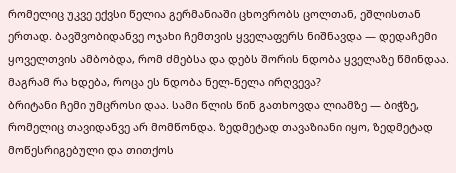რომელიც უკვე ექვსი წელია გერმანიაში ცხოვრობს ცოლთან, ეშლისთან ერთად. ბავშვობიდანვე ოჯახი ჩემთვის ყველაფერს ნიშნავდა — დედაჩემი ყოველთვის ამბობდა, რომ ძმებსა და დებს შორის ნდობა ყველაზე წმინდაა. მაგრამ რა ხდება, როცა ეს ნდობა ნელ-ნელა ირღვევა?
ბრიტანი ჩემი უმცროსი დაა. სამი წლის წინ გათხოვდა ლიამზე — ბიჭზე, რომელიც თავიდანვე არ მომწონდა. ზედმეტად თავაზიანი იყო, ზედმეტად მოწესრიგებული და თითქოს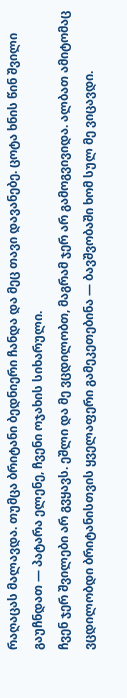რაღაცას მალავდა. თუმცა ბრიტანი ბედნიერი ჩანდა და მეც თავი დავანებე. ცოტა ხნის წინ შვილი გაუჩნდათ — პატარა ელენე, ჩვენი ოჯახის სიხარული.
ჩვენ ჯერ შვილები არ გვყავს. ეშლი და მე ვცდილობთ, მაგრამ ჯერ არ გამოგვივიდა. ალბათ ამიტომაც ვცდილობდი ბრიტანისთვის ყველაფერი გამეკეთებინა — ბავშვობაში ხომ სულ მე ვიცავდი.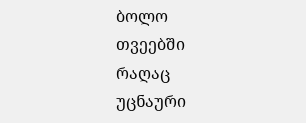ბოლო თვეებში რაღაც უცნაური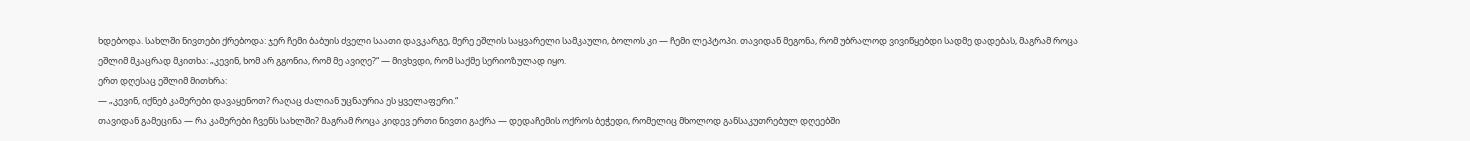ხდებოდა. სახლში ნივთები ქრებოდა: ჯერ ჩემი ბაბუის ძველი საათი დავკარგე, მერე ეშლის საყვარელი სამკაული, ბოლოს კი — ჩემი ლეპტოპი. თავიდან მეგონა, რომ უბრალოდ ვივიწყებდი სადმე დადებას, მაგრამ როცა ეშლიმ მკაცრად მკითხა: „კევინ, ხომ არ გგონია, რომ მე ავიღე?“ — მივხვდი, რომ საქმე სერიოზულად იყო.
ერთ დღესაც ეშლიმ მითხრა:
— „კევინ, იქნებ კამერები დავაყენოთ? რაღაც ძალიან უცნაურია ეს ყველაფერი.“
თავიდან გამეცინა — რა კამერები ჩვენს სახლში? მაგრამ როცა კიდევ ერთი ნივთი გაქრა — დედაჩემის ოქროს ბეჭედი, რომელიც მხოლოდ განსაკუთრებულ დღეებში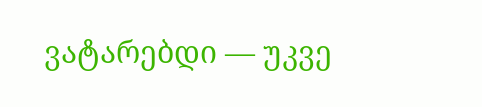ვატარებდი — უკვე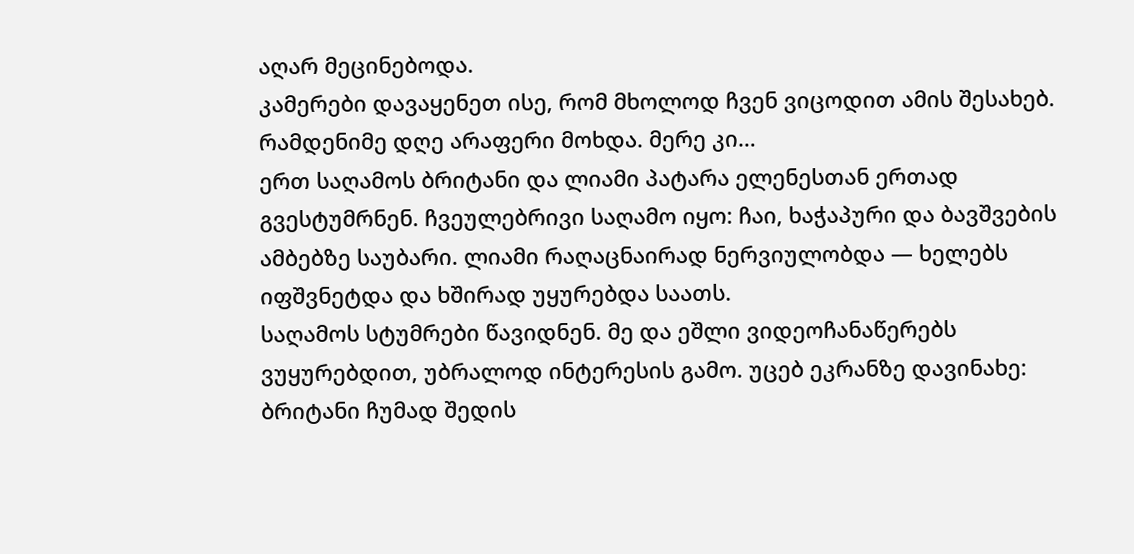აღარ მეცინებოდა.
კამერები დავაყენეთ ისე, რომ მხოლოდ ჩვენ ვიცოდით ამის შესახებ. რამდენიმე დღე არაფერი მოხდა. მერე კი…
ერთ საღამოს ბრიტანი და ლიამი პატარა ელენესთან ერთად გვესტუმრნენ. ჩვეულებრივი საღამო იყო: ჩაი, ხაჭაპური და ბავშვების ამბებზე საუბარი. ლიამი რაღაცნაირად ნერვიულობდა — ხელებს იფშვნეტდა და ხშირად უყურებდა საათს.
საღამოს სტუმრები წავიდნენ. მე და ეშლი ვიდეოჩანაწერებს ვუყურებდით, უბრალოდ ინტერესის გამო. უცებ ეკრანზე დავინახე: ბრიტანი ჩუმად შედის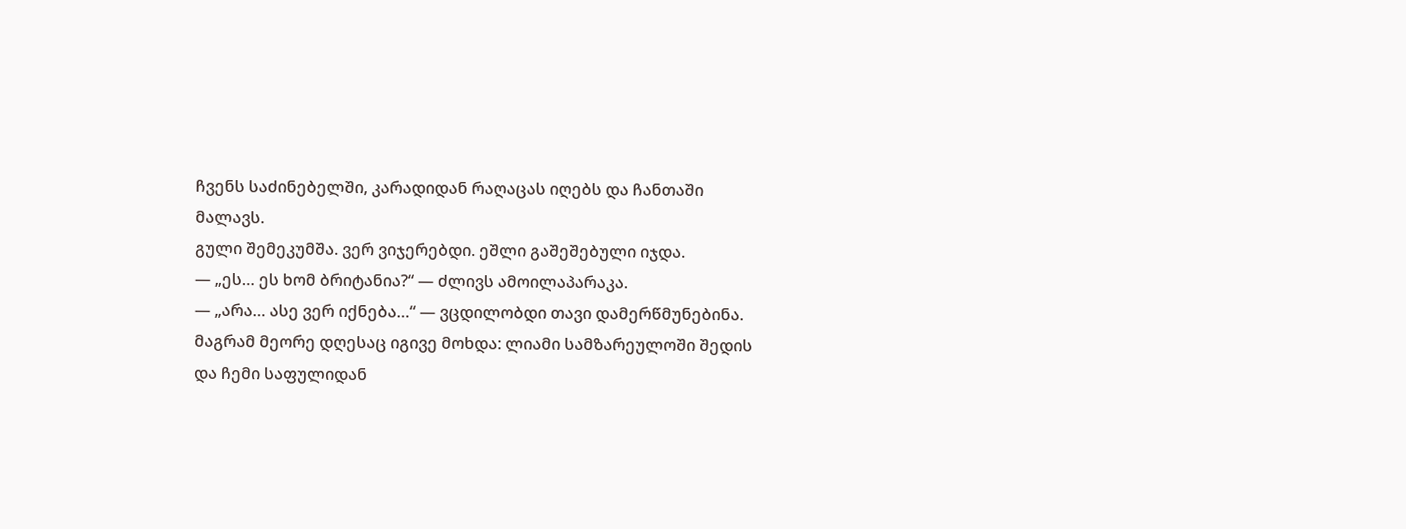ჩვენს საძინებელში, კარადიდან რაღაცას იღებს და ჩანთაში მალავს.
გული შემეკუმშა. ვერ ვიჯერებდი. ეშლი გაშეშებული იჯდა.
— „ეს… ეს ხომ ბრიტანია?“ — ძლივს ამოილაპარაკა.
— „არა… ასე ვერ იქნება…“ — ვცდილობდი თავი დამერწმუნებინა.
მაგრამ მეორე დღესაც იგივე მოხდა: ლიამი სამზარეულოში შედის და ჩემი საფულიდან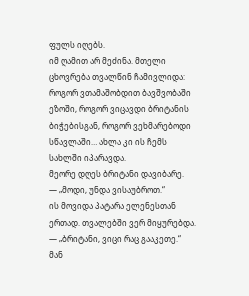ფულს იღებს.
იმ ღამით არ მეძინა. მთელი ცხოვრება თვალწინ ჩამივლიდა: როგორ ვთამაშობდით ბავშვობაში ეზოში, როგორ ვიცავდი ბრიტანის ბიჭებისგან, როგორ ვეხმარებოდი სწავლაში… ახლა კი ის ჩემს სახლში იპარავდა.
მეორე დღეს ბრიტანი დავიბარე.
— „მოდი, უნდა ვისაუბროთ.“
ის მოვიდა პატარა ელენესთან ერთად. თვალებში ვერ მიყურებდა.
— „ბრიტანი, ვიცი რაც გააკეთე.“
მან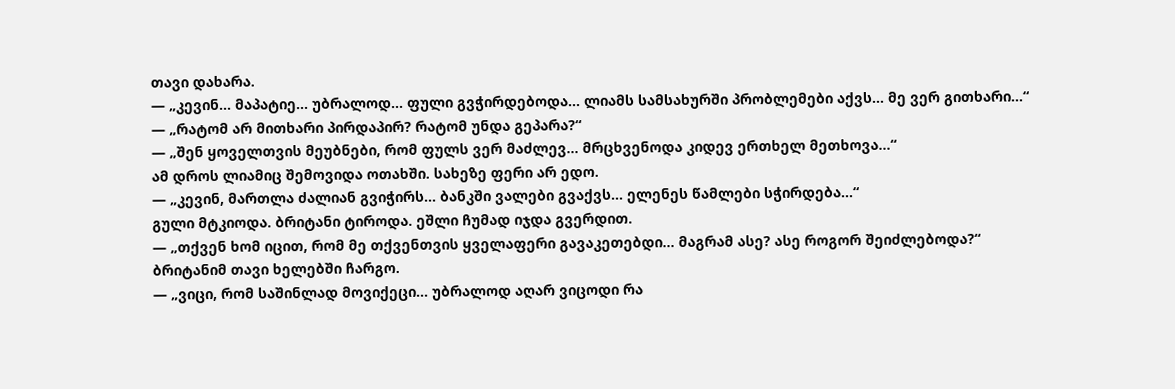თავი დახარა.
— „კევინ… მაპატიე… უბრალოდ… ფული გვჭირდებოდა… ლიამს სამსახურში პრობლემები აქვს… მე ვერ გითხარი…“
— „რატომ არ მითხარი პირდაპირ? რატომ უნდა გეპარა?“
— „შენ ყოველთვის მეუბნები, რომ ფულს ვერ მაძლევ… მრცხვენოდა კიდევ ერთხელ მეთხოვა…“
ამ დროს ლიამიც შემოვიდა ოთახში. სახეზე ფერი არ ედო.
— „კევინ, მართლა ძალიან გვიჭირს… ბანკში ვალები გვაქვს… ელენეს წამლები სჭირდება…“
გული მტკიოდა. ბრიტანი ტიროდა. ეშლი ჩუმად იჯდა გვერდით.
— „თქვენ ხომ იცით, რომ მე თქვენთვის ყველაფერი გავაკეთებდი… მაგრამ ასე? ასე როგორ შეიძლებოდა?“
ბრიტანიმ თავი ხელებში ჩარგო.
— „ვიცი, რომ საშინლად მოვიქეცი… უბრალოდ აღარ ვიცოდი რა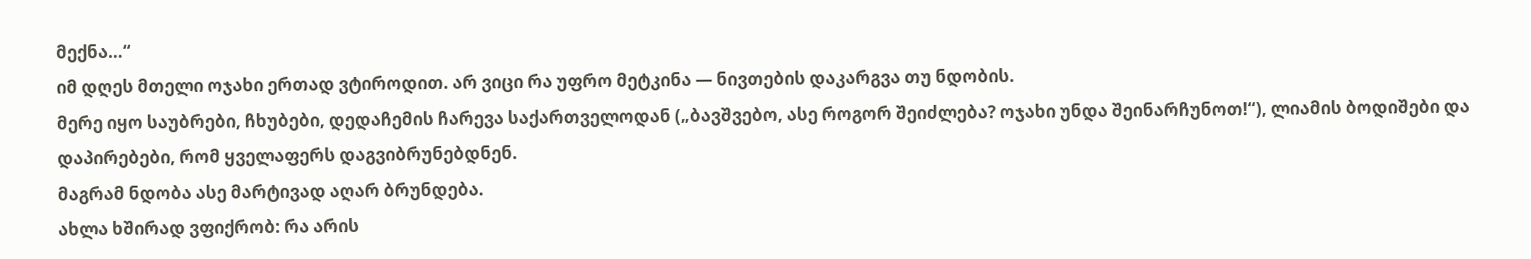მექნა…“
იმ დღეს მთელი ოჯახი ერთად ვტიროდით. არ ვიცი რა უფრო მეტკინა — ნივთების დაკარგვა თუ ნდობის.
მერე იყო საუბრები, ჩხუბები, დედაჩემის ჩარევა საქართველოდან („ბავშვებო, ასე როგორ შეიძლება? ოჯახი უნდა შეინარჩუნოთ!“), ლიამის ბოდიშები და დაპირებები, რომ ყველაფერს დაგვიბრუნებდნენ.
მაგრამ ნდობა ასე მარტივად აღარ ბრუნდება.
ახლა ხშირად ვფიქრობ: რა არის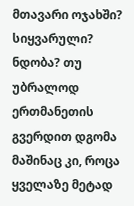მთავარი ოჯახში? სიყვარული? ნდობა? თუ უბრალოდ ერთმანეთის გვერდით დგომა მაშინაც კი, როცა ყველაზე მეტად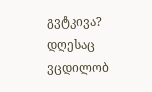გვტკივა?
დღესაც ვცდილობ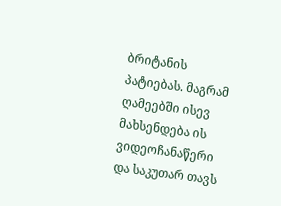ბრიტანის პატიებას. მაგრამ ღამეებში ისევ მახსენდება ის ვიდეოჩანაწერი და საკუთარ თავს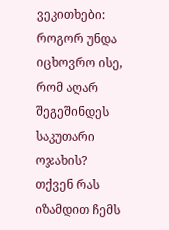ვეკითხები: როგორ უნდა იცხოვრო ისე, რომ აღარ შეგეშინდეს საკუთარი ოჯახის?
თქვენ რას იზამდით ჩემს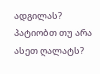ადგილას? პატიობთ თუ არა ასეთ ღალატს?